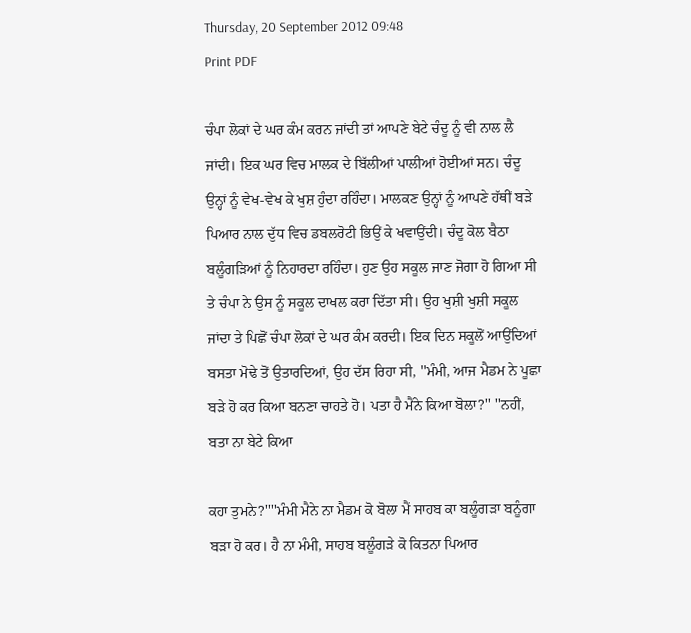Thursday, 20 September 2012 09:48
Print PDF

ਚੰਪਾ ਲੋਕਾਂ ਦੇ ਘਰ ਕੰਮ ਕਰਨ ਜਾਂਦੀ ਤਾਂ ਆਪਣੇ ਬੇਟੇ ਚੰਦੂ ਨੂੰ ਵੀ ਨਾਲ ਲੈ ਜਾਂਦੀ। ਇਕ ਘਰ ਵਿਚ ਮਾਲਕ ਦੇ ਬਿੱਲੀਆਂ ਪਾਲੀਆਂ ਹੋਈਆਂ ਸਨ। ਚੰਦੂ ਉਨ੍ਹਾਂ ਨੂੰ ਵੇਖ-ਵੇਖ ਕੇ ਖੁਸ਼ ਹੁੰਦਾ ਰਹਿੰਦਾ। ਮਾਲਕਣ ਉਨ੍ਹਾਂ ਨੂੰ ਆਪਣੇ ਹੱਥੀਂ ਬੜੇ ਪਿਆਰ ਨਾਲ ਦੁੱਧ ਵਿਚ ਡਬਲਰੋਟੀ ਭਿਉਂ ਕੇ ਖਵਾਉਂਦੀ। ਚੰਦੂ ਕੋਲ ਬੈਠਾ ਬਲੂੰਗੜਿਆਂ ਨੂੰ ਨਿਹਾਰਦਾ ਰਹਿੰਦਾ। ਹੁਣ ਉਹ ਸਕੂਲ ਜਾਣ ਜੋਗਾ ਹੋ ਗਿਆ ਸੀ ਤੇ ਚੰਪਾ ਨੇ ਉਸ ਨੂੰ ਸਕੂਲ ਦਾਖਲ ਕਰਾ ਦਿੱਤਾ ਸੀ। ਉਹ ਖੁਸ਼ੀ ਖੁਸ਼ੀ ਸਕੂਲ ਜਾਂਦਾ ਤੇ ਪਿਛੋਂ ਚੰਪਾ ਲੋਕਾਂ ਦੇ ਘਰ ਕੰਮ ਕਰਦੀ। ਇਕ ਦਿਨ ਸਕੂਲੋਂ ਆਉਂਦਿਆਂ ਬਸਤਾ ਮੋਢੇ ਤੋਂ ਉਤਾਰਦਿਆਂ, ਉਹ ਦੱਸ ਰਿਹਾ ਸੀ, ''ਮੰਮੀ, ਆਜ ਮੈਡਮ ਨੇ ਪੂਛਾ ਬੜੇ ਹੋ ਕਰ ਕਿਆ ਬਨਣਾ ਚਾਹਤੇ ਹੋ। ਪਤਾ ਹੈ ਮੈਂਨੇ ਕਿਆ ਬੋਲਾ?'' ''ਨਹੀਂ, ਬਤਾ ਨਾ ਬੇਟੇ ਕਿਆ

ਕਹਾ ਤੁਮਨੇ?''''ਮੰਮੀ ਮੈਨੇ ਨਾ ਮੈਡਮ ਕੋ ਬੋਲਾ ਮੈਂ ਸਾਹਬ ਕਾ ਬਲੂੰਗੜਾ ਬਨੂੰਗਾ ਬੜਾ ਹੋ ਕਰ। ਹੈ ਨਾ ਮੰਮੀ, ਸਾਹਬ ਬਲੂੰਗੜੇ ਕੋ ਕਿਤਨਾ ਪਿਆਰ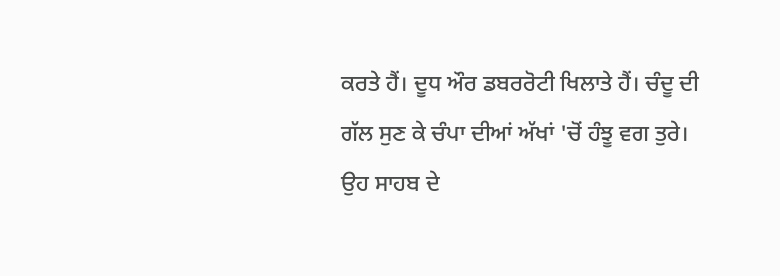ਕਰਤੇ ਹੈਂ। ਦੂਧ ਔਰ ਡਬਰਰੋਟੀ ਖਿਲਾਤੇ ਹੈਂ। ਚੰਦੂ ਦੀ ਗੱਲ ਸੁਣ ਕੇ ਚੰਪਾ ਦੀਆਂ ਅੱਖਾਂ 'ਚੋਂ ਹੰਝੂ ਵਗ ਤੁਰੇ। ਉਹ ਸਾਹਬ ਦੇ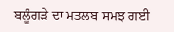ਬਲੂੰਗੜੇ ਦਾ ਮਤਲਬ ਸਮਝ ਗਈ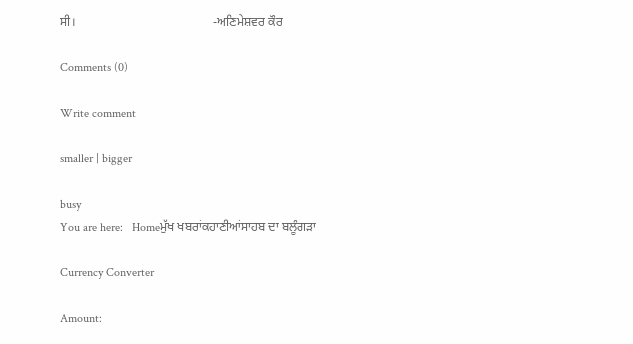ਸੀ।                                            -ਅਣਿਮੇਸ਼ਵਰ ਕੌਰ

Comments (0)

Write comment

smaller | bigger

busy
You are here:   Homeਮੁੱਖ ਖਬਰਾਂਕਹਾਣੀਆਂਸਾਹਬ ਦਾ ਬਲੂੰਗੜਾ

Currency Converter

Amount: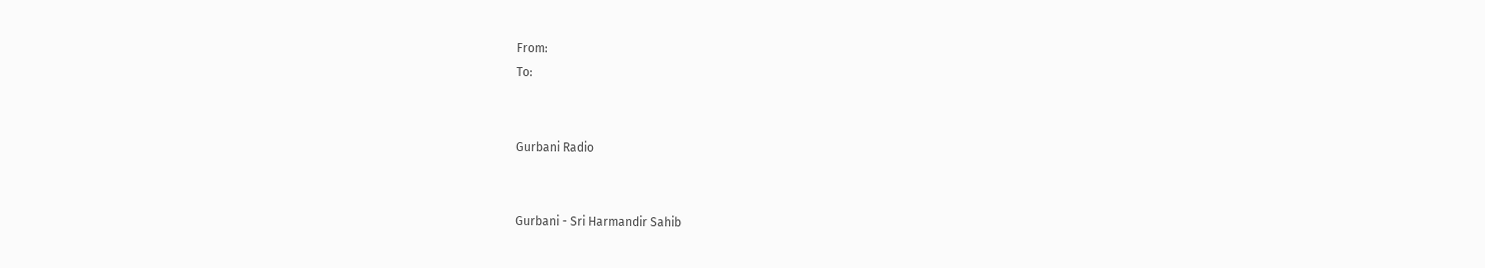From:
To:


Gurbani Radio


Gurbani - Sri Harmandir Sahib